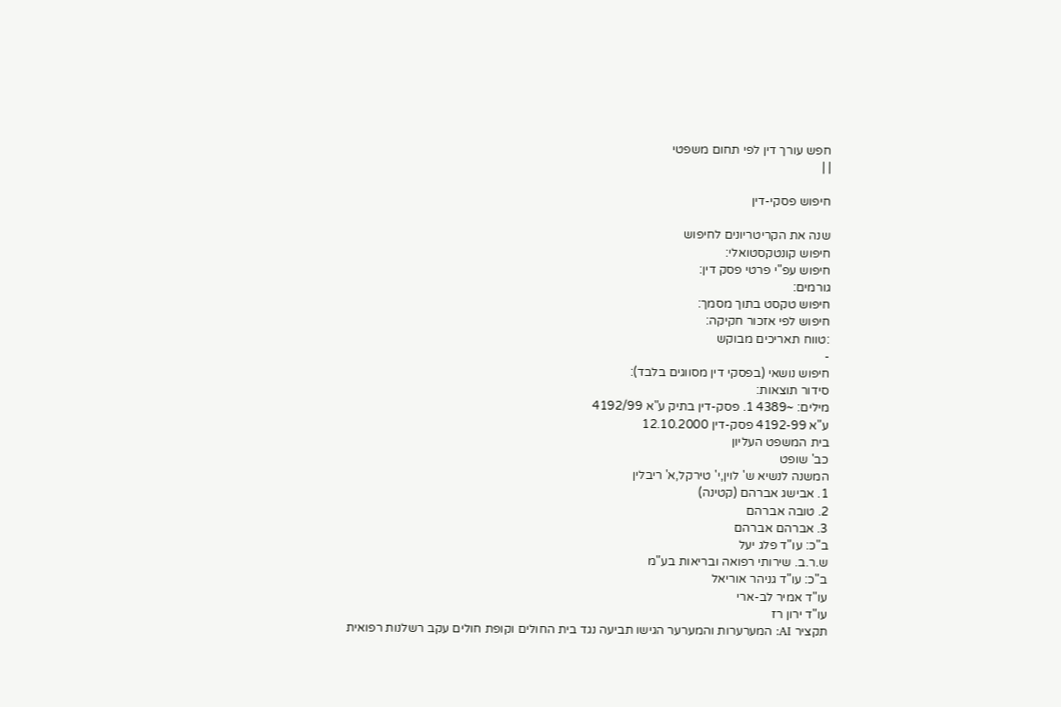חפש עורך דין לפי תחום משפטי
| |

חיפוש פסקי-דין

שנה את הקריטריונים לחיפוש
חיפוש קונטקסטואלי:
חיפוש עפ"י פרטי פסק דין:
גורמים:
חיפוש טקסט בתוך מסמך:
חיפוש לפי אזכור חקיקה:
:טווח תאריכים מבוקש
-
חיפוש נושאי (בפסקי דין מסווגים בלבד):
סידור תוצאות:
מילים: ~4389 1. פסק-דין בתיק ע"א 4192/99
ע"א 4192-99 פסק-דין 12.10.2000
בית המשפט העליון
כב' שופט
המשנה לנשיא ש' לוין,י' טירקל,א' ריבלין
1. אבישג אברהם (קטינה)
2. טובה אברהם
3. אברהם אברהם
ב"כ: עו"ד פלג יעל
ש.ר.ב. שירותי רפואה ובריאות בע"מ
ב"כ: עו"ד גניהר אוריאל
עו"ד אמיר לב-ארי
עו"ד ירון רז
תקציר AI: המערערות והמערער הגישו תביעה נגד בית החולים וקופת חולים עקב רשלנות רפואית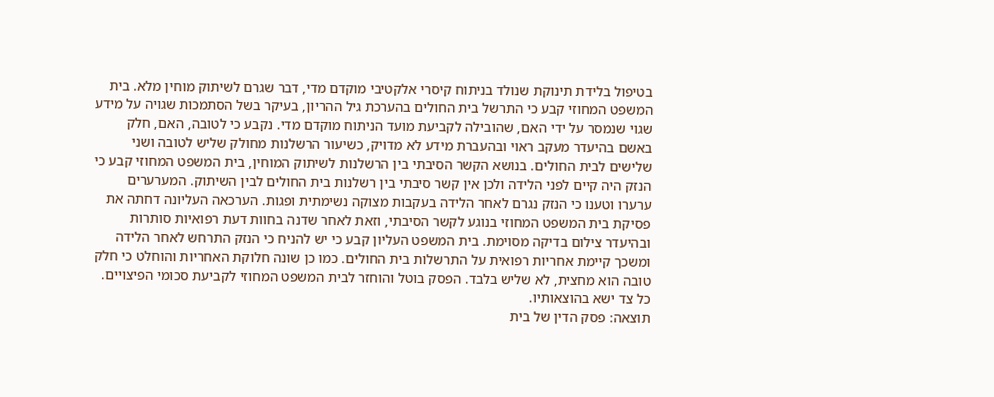בטיפול בלידת תינוקת שנולד בניתוח קיסרי אלקטיבי מוקדם מדי, דבר שגרם לשיתוק מוחין מלא. בית המשפט המחוזי קבע כי התרשל בית החולים בהערכת גיל ההריון, בעיקר בשל הסתמכות שגויה על מידע שגוי שנמסר על ידי האם, שהובילה לקביעת מועד הניתוח מוקדם מדי. נקבע כי לטובה, האם, חלק באשם בהיעדר מעקב ראוי ובהעברת מידע לא מדויק, כשיעור הרשלנות מחולק שליש לטובה ושני שלישים לבית החולים. בנושא הקשר הסיבתי בין הרשלנות לשיתוק המוחין, בית המשפט המחוזי קבע כי הנזק היה קיים לפני הלידה ולכן אין קשר סיבתי בין רשלנות בית החולים לבין השיתוק. המערערים ערערו וטענו כי הנזק נגרם לאחר הלידה בעקבות מצוקה נשימתית ופגות. הערכאה העליונה דחתה את פסיקת בית המשפט המחוזי בנוגע לקשר הסיבתי, וזאת לאחר שדנה בחוות דעת רפואיות סותרות ובהיעדר צילום בדיקה מסוימת. בית המשפט העליון קבע כי יש להניח כי הנזק התרחש לאחר הלידה ומשכך קיימת אחריות רפואית על התרשלות בית החולים. כמו כן שונה חלוקת האחריות והוחלט כי חלק טובה הוא מחצית, לא שליש בלבד. הפסק בוטל והוחזר לבית המשפט המחוזי לקביעת סכומי הפיצויים. כל צד ישא בהוצאותיו.
תוצאה: פסק הדין של בית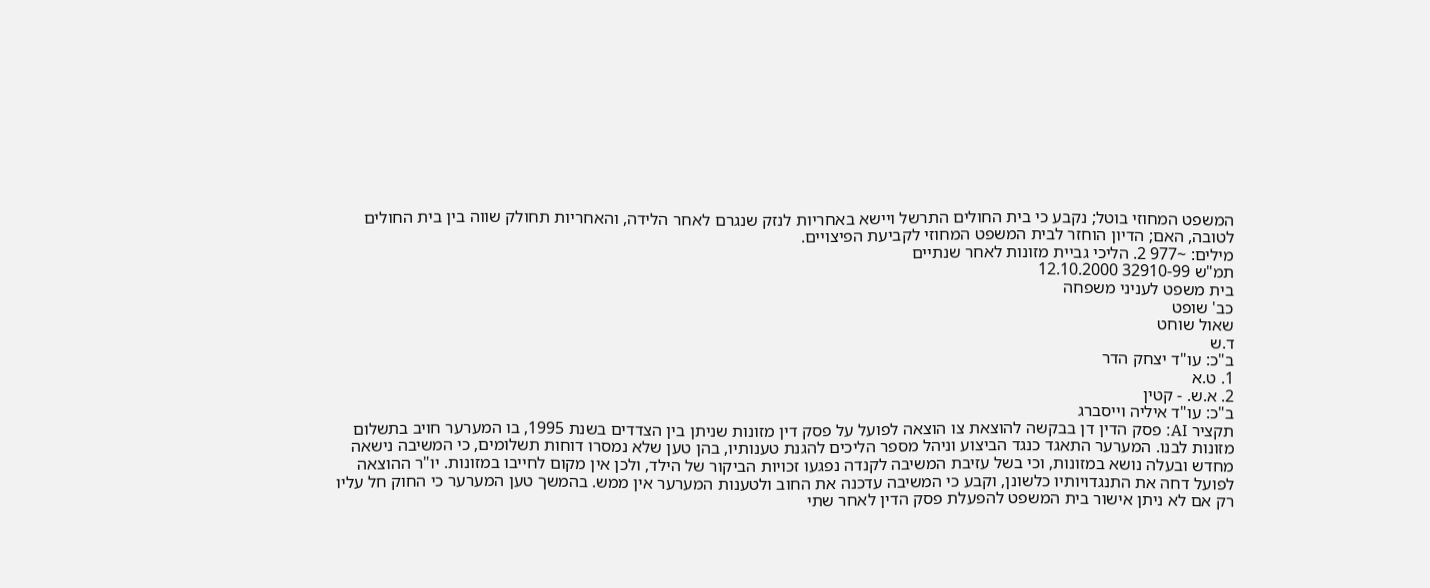המשפט המחוזי בוטל; נקבע כי בית החולים התרשל ויישא באחריות לנזק שנגרם לאחר הלידה, והאחריות תחולק שווה בין בית החולים לטובה, האם; הדיון הוחזר לבית המשפט המחוזי לקביעת הפיצויים.
מילים: ~977 2. הליכי גביית מזונות לאחר שנתיים
תמ"ש 32910-99 12.10.2000
בית משפט לעניני משפחה
כב' שופט
שאול שוחט
ד.ש
ב"כ: עו"ד יצחק הדר
1. ט.א
2. א.ש. - קטין
ב"כ: עו"ד איליה וייסברג
תקציר AI: פסק הדין דן בבקשה להוצאת צו הוצאה לפועל על פסק דין מזונות שניתן בין הצדדים בשנת 1995, בו המערער חויב בתשלום מזונות לבנו. המערער התאגד כנגד הביצוע וניהל מספר הליכים להגנת טענותיו, בהן טען שלא נמסרו דוחות תשלומים, כי המשיבה נישאה מחדש ובעלה נושא במזונות, וכי בשל עזיבת המשיבה לקנדה נפגעו זכויות הביקור של הילד, ולכן אין מקום לחייבו במזונות. יו"ר ההוצאה לפועל דחה את התנגדויותיו כלשונן, וקבע כי המשיבה עדכנה את החוב ולטענות המערער אין ממש. בהמשך טען המערער כי החוק חל עליו רק אם לא ניתן אישור בית המשפט להפעלת פסק הדין לאחר שתי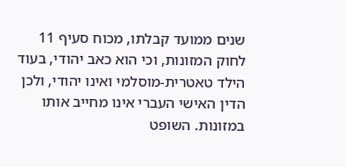שנים ממועד קבלתו, מכוח סעיף 11 לחוק המזונות, וכי הוא כאב יהודי, בעוד הילד טאטרית-מוסלמי ואינו יהודי, ולכן הדין האישי העברי אינו מחייב אותו במזונות. השופט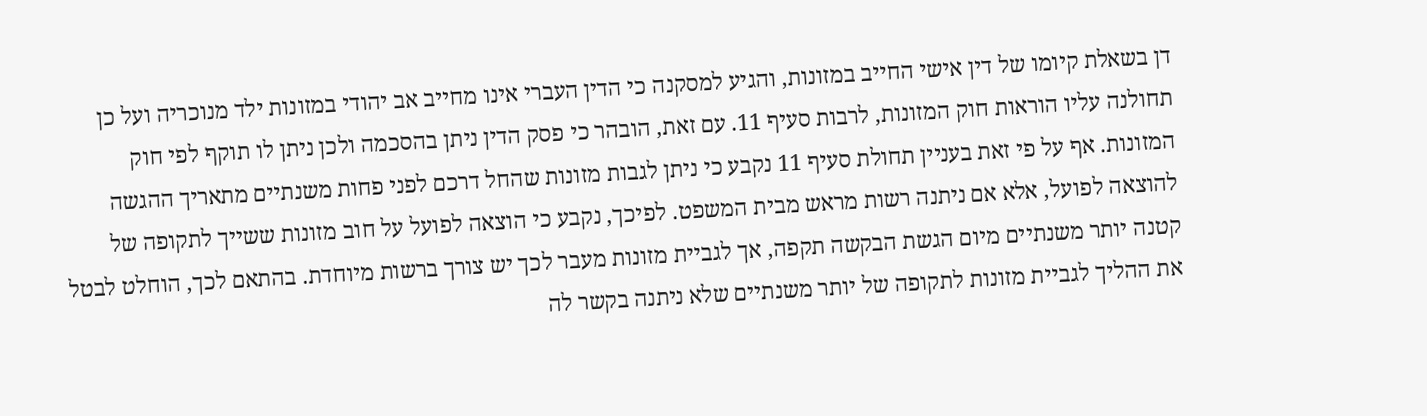דן בשאלת קיומו של דין אישי החייב במזונות, והגיע למסקנה כי הדין העברי אינו מחייב אב יהודי במזונות ילד מנוכריה ועל כן תחולנה עליו הוראות חוק המזונות, לרבות סעיף 11. עם זאת, הובהר כי פסק הדין ניתן בהסכמה ולכן ניתן לו תוקף לפי חוק המזונות. אף על פי זאת בעניין תחולת סעיף 11 נקבע כי ניתן לגבות מזונות שהחל דרכם לפני פחות משנתיים מתאריך ההגשה להוצאה לפועל, אלא אם ניתנה רשות מראש מבית המשפט. לפיכך, נקבע כי הוצאה לפועל על חוב מזונות ששייך לתקופה של קטנה יותר משנתיים מיום הגשת הבקשה תקפה, אך לגביית מזונות מעבר לכך יש צורך ברשות מיוחדת. בהתאם לכך, הוחלט לבטל את ההליך לגביית מזונות לתקופה של יותר משנתיים שלא ניתנה בקשר לה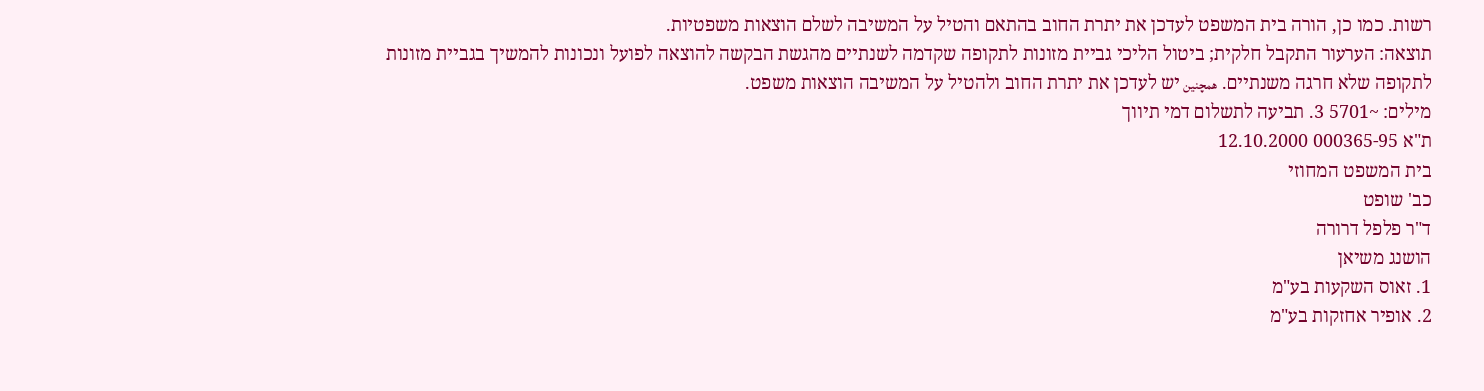רשות. כמו כן, הורה בית המשפט לעדכן את יתרת החוב בהתאם והטיל על המשיבה לשלם הוצאות משפטיות.
תוצאה: הערעור התקבל חלקית; ביטול הליכי גביית מזונות לתקופה שקדמה לשנתיים מהגשת הבקשה להוצאה לפועל ונכונות להמשיך בגביית מזונות לתקופה שלא חרגה משנתיים. همچنین יש לעדכן את יתרת החוב ולהטיל על המשיבה הוצאות משפט.
מילים: ~5701 3. תביעה לתשלום דמי תיווך
ת"א 000365-95 12.10.2000
בית המשפט המחוזי
כב' שופט
ד"ר פלפל דרורה
הושנג משיאן
1. זאוס השקעות בע"מ
2. אופיר אחזקות בע"מ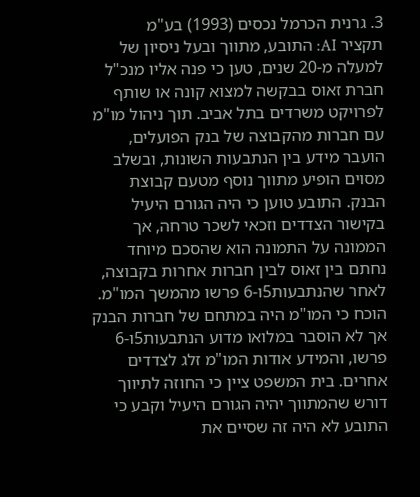3. גרנית הכרמל נכסים (1993) בע"מ
תקציר AI: התובע, מתווך ובעל ניסיון של למעלה מ-20 שנים, טען כי פנה אליו מנכ"ל חברת זאוס בבקשה למצוא קונה או שותף לפרויקט משרדים בתל אביב. תוך ניהול מו"מ עם חברות מהקבוצה של בנק הפועלים, הועבר מידע בין הנתבעות השונות, ובשלב מסוים הופיע מתווך נוסף מטעם קבוצת הבנק. התובע טוען כי היה הגורם היעיל בקישור הצדדים וזכאי לשכר טרחה, אך הממונה על התמונה הוא שהסכם מיוחד נחתם בין זאוס לבין חברות אחרות בקבוצה, לאחר שהנתבעות5ו-6 פרשו מהמשך המו"מ. הוכח כי המו"מ היה במתחם של חברות הבנק אך לא הוסבר במלואו מדוע הנתבעות5ו-6 פרשו, והמידע אודות המו"מ זלג לצדדים אחרים. בית המשפט ציין כי החוזה לתיווך דורש שהמתווך יהיה הגורם היעיל וקבע כי התובע לא היה זה שסיים את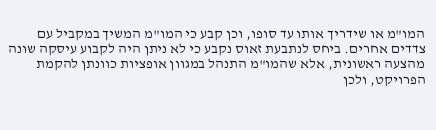המו"מ או שידריך אותו עד סופו, וכן קבע כי המו"מ המשיך במקביל עם צדדים אחרים. ביחס לנתבעת זאוס נקבע כי לא ניתן היה לקבוע עיסקה שונה מהצעה ראשונית, אלא שהמו"מ התנהל במגוון אופציות כוונתן להקמת הפרויקט, ולכן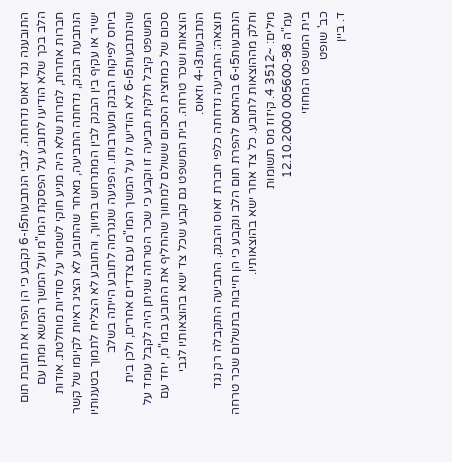התובענה נגד זאוס נדחתה. לגבי הנתבעות5ו-6 נקבע כי הן הפרו את חובת תום הלב בכך שלא הודיעו לתובע על הפסקת המו"מ ועל המשך המשא ומתן עם חברות אחרות, למרות שלא היה מניע חוקי לשמור על סודיות מוחלטת. אודות הנתבעת הבנק, נדחתה התביעה, מאחר שהתובע לא הציג ראיות לקיומו של קשר ישיר או עקיף בין הבנק לבין המתרחש בתיווך, והתובע לא הצליח לתמוך בטענותיו ביחס לפיקוח הבנק ומעורבותו. הפגיעה שנגרמה לתובע הייתה בשלב שהנתבעות5ו-6 לא הודיעו לו על המשך המו"מ עם צדדים אחרים, ולכן בית המשפט קיבל חלקית תביעה זו וקבע כי שכר הטרחה שניתן היה לקבל עומד על סכום של כמחצית הסכום ששולם למתווך שהחליף את התובע במו"מ, יחד עם הוצאות ושכר טרחה. בית המשפט גם קבע שכל צד ישא בהוצאותיו לגבי הנתבעות3ו-4 וזאוס.
תוצאה: התביעה נדחתה כלפי חברת זאוס והבנק. התביעה התקבלה רק נגד הנתבעות5ו-6 בהתאם להפרת תום הלב ונקבע כי הן חייבות בתשלום שכר טרחה וחלק מההוצאות לתובע. כל צד אחר ישא בהוצאותיו.
מילים: ~3512 4. קיזוז מס תשומות
עמ"ה 005600-98 12.10.2000
בית המשפט המחוזי
כב' שופט
ד. ביין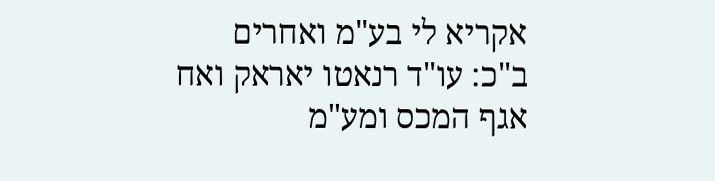אקריא לי בע"מ ואחרים
ב"כ: עו"ד רנאטו יאראק ואח
אגף המכס ומע"מ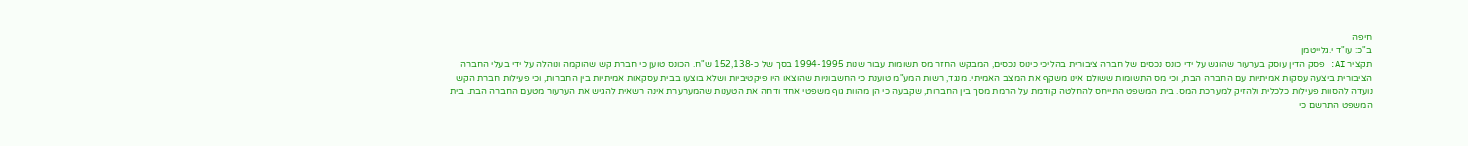חיפה
ב"כ: עו"ד י.גלייטמן
תקציר AI: פסק הדין עוסק בערעור שהוגש על ידי כונס נכסים של חברה ציבורית בהליכי כינוס נכסים, המבקש החזר מס תשומות עבור שנות 1994-1995 בסך של כ-152,138 ש"ח. הכונס טוען כי חברת קש שהוקמה ונוהלה על ידי בעלי החברה הציבורית ביצעה עסקות אמיתיות עם החברה הבת, וכי מס התשומות ששולם אינו משקף את המצב האמיתי. מנגד, רשות המע"מ טוענת כי החשבוניות שהוצאו היו פיקטיביות ושלא בוצעו בבית עסקאות אמיתיות בין החברות, וכי פעילות חברת הקש נועדה להסוות פעילות כלכלית ולהזיק למערכת המס. בית המשפט התייחס להחלטה קודמת על הרמת מסך בין החברות, שקבעה כי הן מהוות גוף משפטי אחד ודחה את הטענות שהמערערת אינה רשאית להגיש את הערעור מטעם החברה הבת. בית המשפט התרשם כי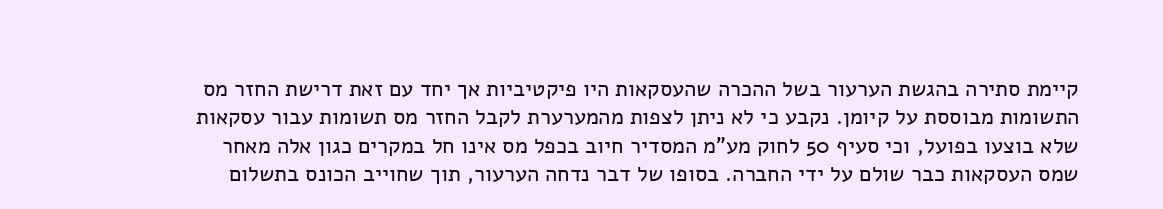קיימת סתירה בהגשת הערעור בשל ההכרה שהעסקאות היו פיקטיביות אך יחד עם זאת דרישת החזר מס התשומות מבוססת על קיומן. נקבע כי לא ניתן לצפות מהמערערת לקבל החזר מס תשומות עבור עסקאות שלא בוצעו בפועל, וכי סעיף 50 לחוק מע"מ המסדיר חיוב בכפל מס אינו חל במקרים כגון אלה מאחר שמס העסקאות כבר שולם על ידי החברה. בסופו של דבר נדחה הערעור, תוך שחוייב הכונס בתשלום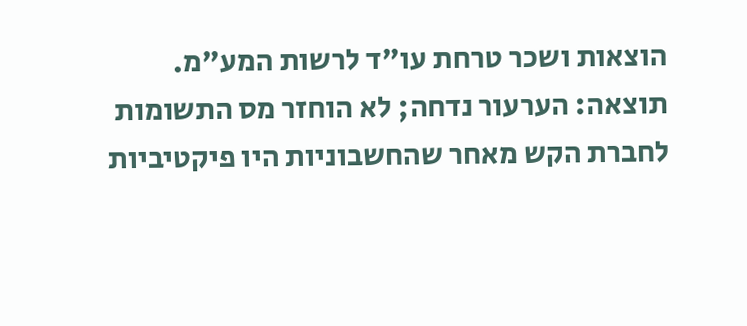הוצאות ושכר טרחת עו"ד לרשות המע"מ.
תוצאה: הערעור נדחה; לא הוחזר מס התשומות לחברת הקש מאחר שהחשבוניות היו פיקטיביות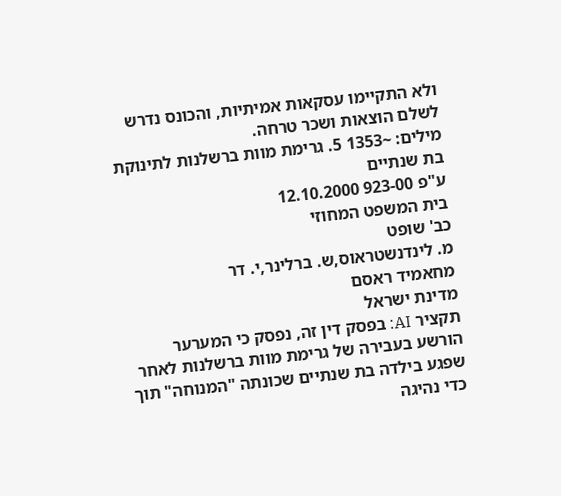ולא התקיימו עסקאות אמיתיות, והכונס נדרש לשלם הוצאות ושכר טרחה.
מילים: ~1353 5. גרימת מוות ברשלנות לתינוקת בת שנתיים
ע"פ 923-00 12.10.2000
בית המשפט המחוזי
כב' שופט
מ. לינדנשטראוס,ש. ברלינר,י. דר
מחאמיד ראסם
מדינת ישראל
תקציר AI: בפסק דין זה, נפסק כי המערער הורשע בעבירה של גרימת מוות ברשלנות לאחר שפגע בילדה בת שנתיים שכונתה "המנוחה" תוך כדי נהיגה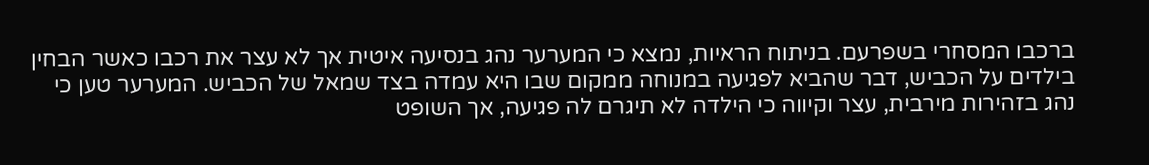ברכבו המסחרי בשפרעם. בניתוח הראיות, נמצא כי המערער נהג בנסיעה איטית אך לא עצר את רכבו כאשר הבחין בילדים על הכביש, דבר שהביא לפגיעה במנוחה ממקום שבו היא עמדה בצד שמאל של הכביש. המערער טען כי נהג בזהירות מירבית, עצר וקיווה כי הילדה לא תיגרם לה פגיעה, אך השופט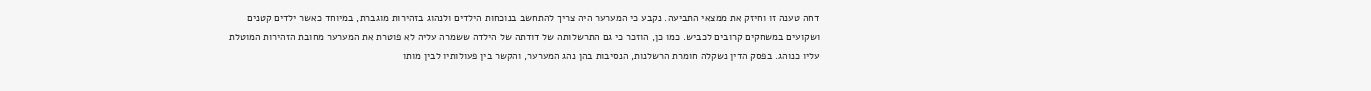דחה טענה זו וחיזק את ממצאי התביעה. נקבע כי המערער היה צריך להתחשב בנוכחות הילדים ולנהוג בזהירות מוגברת, במיוחד כאשר ילדים קטנים ושקועים במשחקים קרובים לכביש. כמו כן, הוזכר כי גם התרשלותה של דודתה של הילדה ששמרה עליה לא פוטרת את המערער מחובת הזהירות המוטלת עליו כנוהג. בפסק הדין נשקלה חומרת הרשלנות, הנסיבות בהן נהג המערער, והקשר בין פעולותיו לבין מותו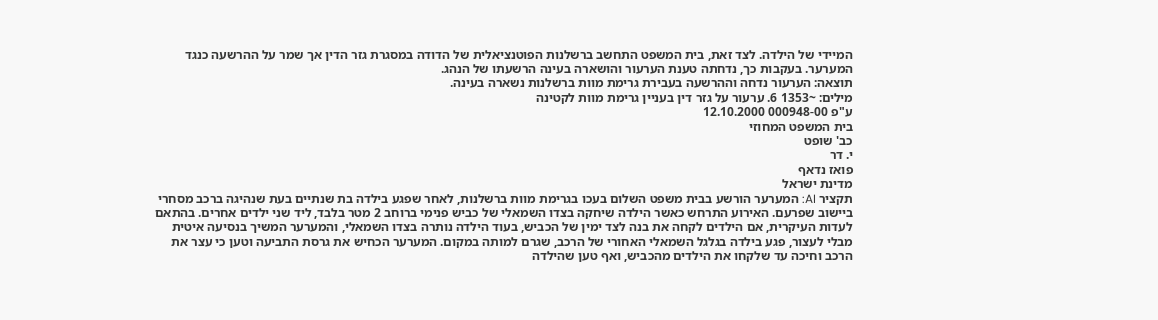המיידי של הילדה. לצד זאת, בית המשפט התחשב ברשלנות הפוטנציאלית של הדודה במסגרת גזר הדין אך שמר על ההרשעה כנגד המערער. בעקבות כך, נדחתה טענת הערעור והושארה בעינה הרשעתו של הנהג.
תוצאה: הערעור נדחה וההרשעה בעבירת גרימת מוות ברשלנות נשארה בעינה.
מילים: ~1353 6. ערעור על גזר דין בעניין גרימת מוות לקטינה
ע"פ 000948-00 12.10.2000
בית המשפט המחוזי
כב' שופט
י. דר
פואז נדאף
מדינת ישראל
תקציר AI: המערער הורשע בבית משפט השלום בעכו בגרימת מוות ברשלנות, לאחר שפגע בילדה בת שנתיים בעת שנהיגה ברכב מסחרי ביישוב שפרעם. האירוע התרחש כאשר הילדה שיחקה בצדו השמאלי של כביש פנימי ברוחב 2 מטר בלבד, ליד שני ילדים אחרים. בהתאם לעדות העיקרית, אם הילדים לקחה את בנה לצד ימין של הכביש, בעוד הילדה נותרה בצדו השמאלי, והמערער המשיך בנסיעה איטית מבלי לעצור, פגע בילדה בגלגל השמאלי האחורי של הרכב, שגרם למותה במקום. המערער הכחיש את גרסת התביעה וטען כי עצר את הרכב וחיכה עד שלקחו את הילדים מהכביש, ואף טען שהילדה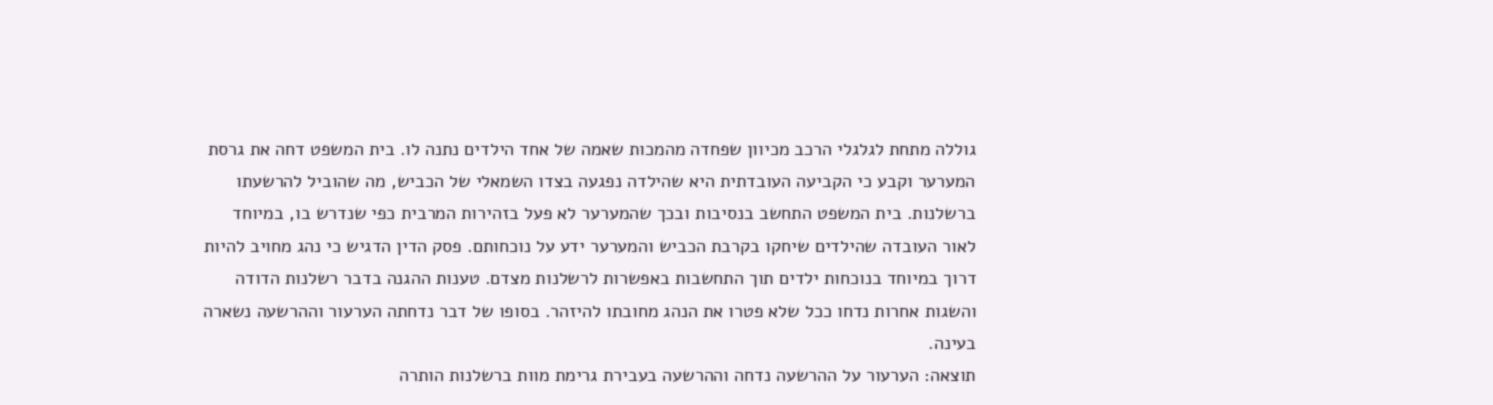גוללה מתחת לגלגלי הרכב מכיוון שפחדה מהמכות שאמה של אחד הילדים נתנה לו. בית המשפט דחה את גרסת המערער וקבע כי הקביעה העובדתית היא שהילדה נפגעה בצדו השמאלי של הכביש, מה שהוביל להרשעתו ברשלנות. בית המשפט התחשב בנסיבות ובכך שהמערער לא פעל בזהירות המרבית כפי שנדרש בו, במיוחד לאור העובדה שהילדים שיחקו בקרבת הכביש והמערער ידע על נוכחותם. פסק הדין הדגיש כי נהג מחויב להיות דרוך במיוחד בנוכחות ילדים תוך התחשבות באפשרות לרשלנות מצדם. טענות ההגנה בדבר רשלנות הדודה והשגות אחרות נדחו ככל שלא פטרו את הנהג מחובתו להיזהר. בסופו של דבר נדחתה הערעור וההרשעה נשארה בעינה.
תוצאה: הערעור על ההרשעה נדחה וההרשעה בעבירת גרימת מוות ברשלנות הותרה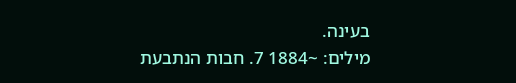בעינה.
מילים: ~1884 7. חבות הנתבעת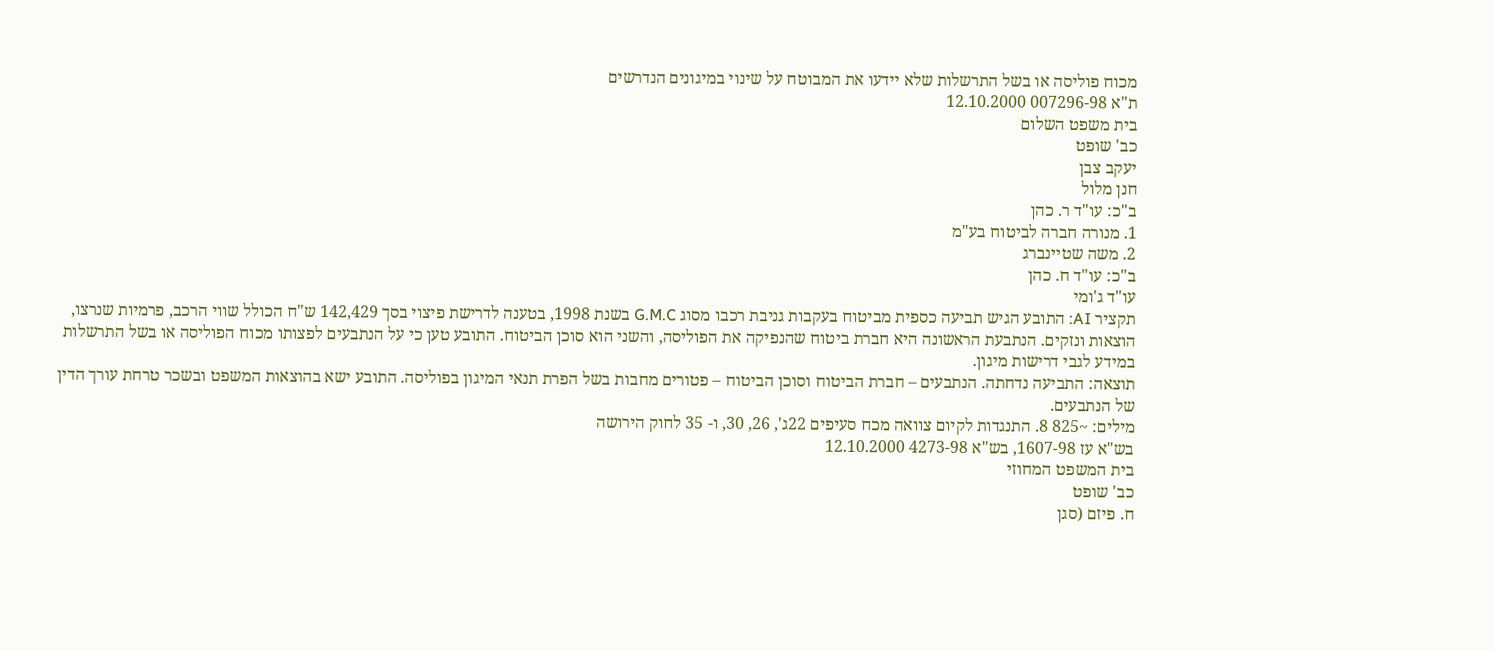מכוח פוליסה או בשל התרשלות שלא יידעו את המבוטח על שינוי במיגונים הנדרשים
ת"א 007296-98 12.10.2000
בית משפט השלום
כב' שופט
יעקב צבן
חנן מלול
ב"כ: עו"ד ר. כהן
1. מנורה חברה לביטוח בע"מ
2. משה שטיינברג
ב"כ: עו"ד ח. כהן
עו"ד ג'ומי
תקציר AI: התובע הגיש תביעה כספית מביטוח בעקבות גניבת רכבו מסוג G.M.C בשנת 1998, בטענה לדרישת פיצוי בסך 142,429 ש"ח הכולל שווי הרכב, פרמיות שנרצו, הוצאות ונזקים. הנתבעת הראשונה היא חברת ביטוח שהנפיקה את הפוליסה, והשני הוא סוכן הביטוח. התובע טען כי על הנתבעים לפצותו מכוח הפוליסה או בשל התרשלות במידע לגבי דרישות מיגון.
תוצאה: התביעה נדחתה. הנתבעים – חברת הביטוח וסוכן הביטוח – פטורים מחבות בשל הפרת תנאי המיגון בפוליסה. התובע ישא בהוצאות המשפט ובשכר טרחת עורך הדין של הנתבעים.
מילים: ~825 8. התנגדות לקיום צוואה מכח סעיפים 22ג', 26, 30, ו- 35 לחוק הירושה
בש"א עז 1607-98, בש"א 4273-98 12.10.2000
בית המשפט המחוזי
כב' שופט
ח. פיזם (סגן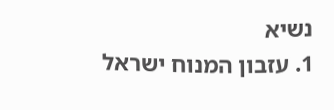נשיא
1. עזבון המנוח ישראל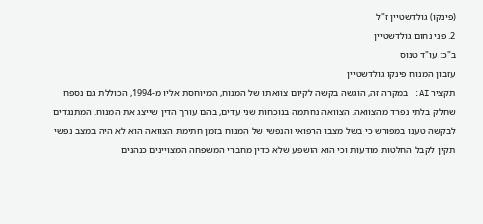(פינקו) גולדשטיין ז"ל
2. פני נחום גולדשטיין
ב"כ: עו"ד טנוס
עזבון המנוח פינקו גולדשטיין
תקציר AI: במקרה זה, הוגשה בקשה לקיום צוואתו של המנוח, המיוחסת אליו מ-1994, הכוללת גם נספח שחלק בלתי נפרד מהצוואה. הצוואה נחתמה בנוכחות שני עדים, בהם עורך הדין שייצג את המנוח. המתנגדים לבקשה טענו במפורש כי בשל מצבו הרפואי והנפשי של המנוח בזמן חתימת הצוואה הוא לא היה במצב נפשי תקין לקבל החלטות מודעות וכי הוא הושפע שלא כדין מחברי המשפחה המצויינים כנהנים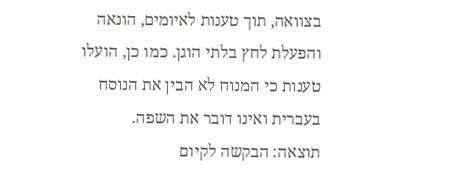בצוואה, תוך טענות לאיומים, הונאה והפעלת לחץ בלתי הוגן. כמו כן, הועלו טענות כי המנוח לא הבין את הנוסח בעברית ואינו דובר את השפה.
תוצאה: הבקשה לקיום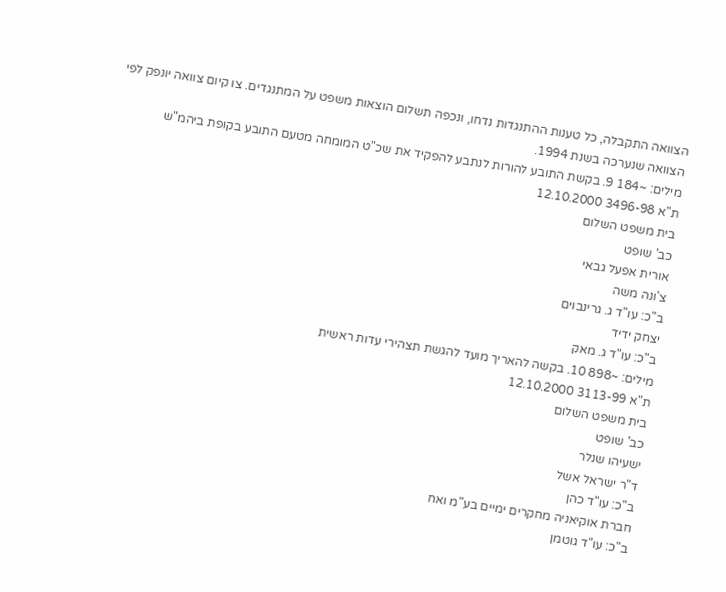הצוואה התקבלה, כל טענות ההתנגדות נדחו, ונכפה תשלום הוצאות משפט על המתנגדים. צו קיום צוואה יונפק לפי הצוואה שנערכה בשנת 1994.
מילים: ~184 9. בקשת התובע להורות לנתבע להפקיד את שכ"ט המומחה מטעם התובע בקופת ביהמ"ש
ת"א 3496-98 12.10.2000
בית משפט השלום
כב' שופט
אורית אפעל גבאי
צ'ונה משה
ב"כ: עו"ד ג. גרינבוים
יצחק ידיד
ב"כ: עו"ד ג. מאק
מילים: ~898 10. בקשה להאריך מועד להגשת תצהירי עדות ראשית
ת"א 3113-99 12.10.2000
בית משפט השלום
כב' שופט
ישעיהו שנלר
ד"ר ישראל אשל
ב"כ: עו"ד כהן
חברת אוקיאניה מחקרים ימיים בע"מ ואח
ב"כ: עו"ד גוטמן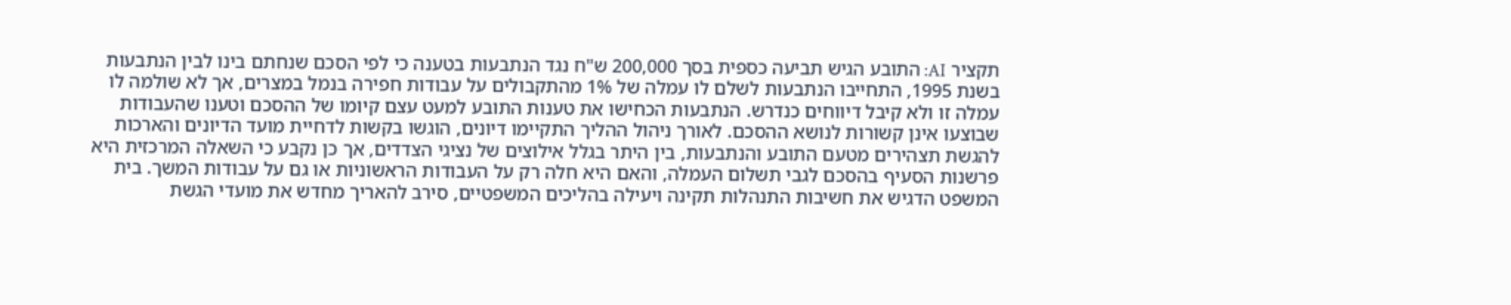תקציר AI: התובע הגיש תביעה כספית בסך 200,000 ש"ח נגד הנתבעות בטענה כי לפי הסכם שנחתם בינו לבין הנתבעות בשנת 1995, התחייבו הנתבעות לשלם לו עמלה של 1% מהתקבולים על עבודות חפירה בנמל במצרים, אך לא שולמה לו עמלה זו ולא קיבל דיווחים כנדרש. הנתבעות הכחישו את טענות התובע למעט עצם קיומו של ההסכם וטענו שהעבודות שבוצעו אינן קשורות לנושא ההסכם. לאורך ניהול ההליך התקיימו דיונים, הוגשו בקשות לדחיית מועד הדיונים והארכות להגשת תצהירים מטעם התובע והנתבעות, בין היתר בגלל אילוצים של נציגי הצדדים, אך כן נקבע כי השאלה המרכזית היא פרשנות הסעיף בהסכם לגבי תשלום העמלה, והאם היא חלה רק על העבודות הראשוניות או גם על עבודות המשך. בית המשפט הדגיש את חשיבות התנהלות תקינה ויעילה בהליכים המשפטיים, סירב להאריך מחדש את מועדי הגשת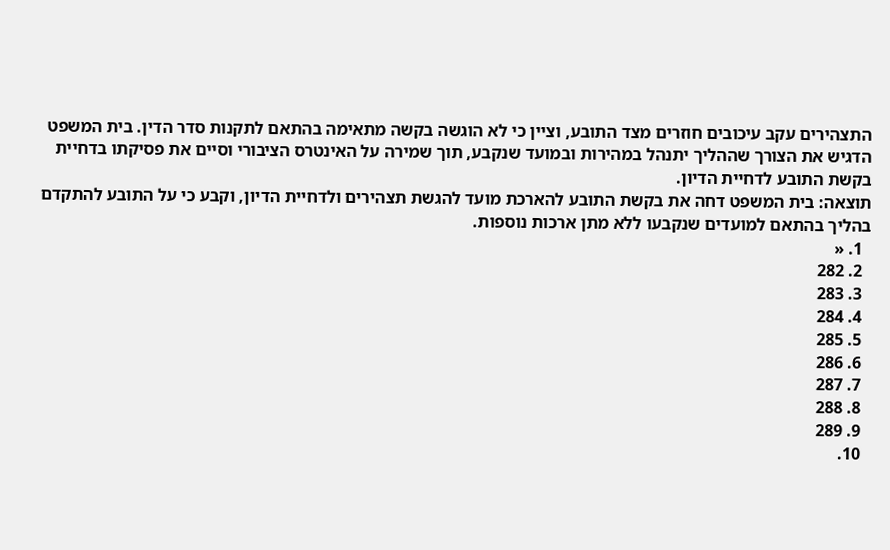התצהירים עקב עיכובים חוזרים מצד התובע, וציין כי לא הוגשה בקשה מתאימה בהתאם לתקנות סדר הדין. בית המשפט הדגיש את הצורך שההליך יתנהל במהירות ובמועד שנקבע, תוך שמירה על האינטרס הציבורי וסיים את פסיקתו בדחיית בקשת התובע לדחיית הדיון.
תוצאה: בית המשפט דחה את בקשת התובע להארכת מועד להגשת תצהירים ולדחיית הדיון, וקבע כי על התובע להתקדם בהליך בהתאם למועדים שנקבעו ללא מתן ארכות נוספות.
  1. «
  2. 282
  3. 283
  4. 284
  5. 285
  6. 286
  7. 287
  8. 288
  9. 289
  10.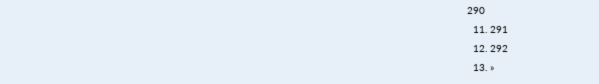290
  11. 291
  12. 292
  13. »